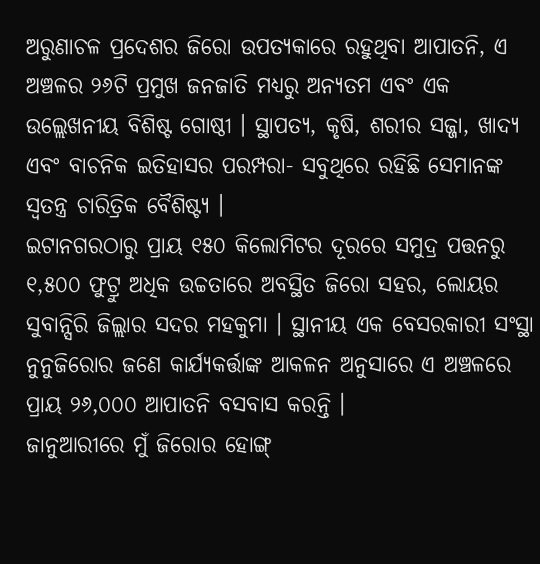ଅରୁଣାଚଳ ପ୍ରଦେଶର ଜିରୋ ଉପତ୍ୟକାରେ ରହୁଥିବା ଆପାତନି, ଏ ଅଞ୍ଚଳର ୨୬ଟି ପ୍ରମୁଖ ଜନଜାତି ମଧ୍ୟରୁ ଅନ୍ୟତମ ଏବଂ ଏକ ଉଲ୍ଲେଖନୀୟ ବିଶିଷ୍ଟ ଗୋଷ୍ଠୀ । ସ୍ଥାପତ୍ୟ, କୃଷି, ଶରୀର ସଜ୍ଜା, ଖାଦ୍ୟ ଏବଂ ବାଚନିକ ଇତିହାସର ପରମ୍ପରା- ସବୁଥିରେ ରହିଛି ସେମାନଙ୍କ ସ୍ୱତନ୍ତ୍ର ଚାରିତ୍ରିକ ବୈଶିଷ୍ଟ୍ୟ ।
ଇଟାନଗରଠାରୁ ପ୍ରାୟ ୧୫୦ କିଲୋମିଟର ଦୂରରେ ସମୁଦ୍ର ପତ୍ତନରୁ ୧,୫୦୦ ଫୁଟ୍ରୁ ଅଧିକ ଉଚ୍ଚତାରେ ଅବସ୍ଥିତ ଜିରୋ ସହର, ଲୋୟର ସୁବାନ୍ସିରି ଜିଲ୍ଲାର ସଦର ମହକୁମା । ସ୍ଥାନୀୟ ଏକ ବେସରକାରୀ ସଂସ୍ଥା ନୁନୁଜିରୋର ଜଣେ କାର୍ଯ୍ୟକର୍ତ୍ତାଙ୍କ ଆକଳନ ଅନୁସାରେ ଏ ଅଞ୍ଚଳରେ ପ୍ରାୟ ୨୬,୦୦୦ ଆପାତନି ବସବାସ କରନ୍ତି ।
ଜାନୁଆରୀରେ ମୁଁ ଜିରୋର ହୋଙ୍ଗ୍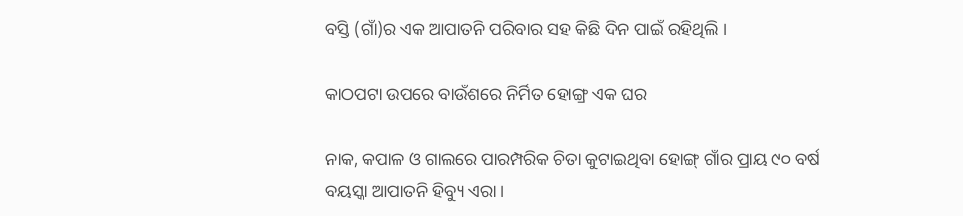ବସ୍ତି (ଗାଁ)ର ଏକ ଆପାତନି ପରିବାର ସହ କିଛି ଦିନ ପାଇଁ ରହିଥିଲି ।

କାଠପଟା ଉପରେ ବାଉଁଶରେ ନିର୍ମିତ ହୋଙ୍ଗ୍ର ଏକ ଘର

ନାକ, କପାଳ ଓ ଗାଲରେ ପାରମ୍ପରିକ ଚିତା କୁଟାଇଥିବା ହୋଙ୍ଗ୍ ଗାଁର ପ୍ରାୟ ୯୦ ବର୍ଷ ବୟସ୍କା ଆପାତନି ହିବ୍ୟୁ ଏରା ।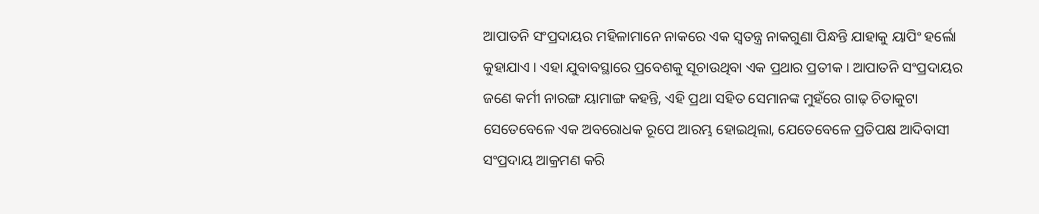ଆପାତନି ସଂପ୍ରଦାୟର ମହିଳାମାନେ ନାକରେ ଏକ ସ୍ୱତନ୍ତ୍ର ନାକଗୁଣା ପିନ୍ଧନ୍ତି ଯାହାକୁ ୟାପିଂ ହର୍ଲୋ କୁହାଯାଏ । ଏହା ଯୁବାବସ୍ଥାରେ ପ୍ରବେଶକୁ ସୂଚାଉଥିବା ଏକ ପ୍ରଥାର ପ୍ରତୀକ । ଆପାତନି ସଂପ୍ରଦାୟର ଜଣେ କର୍ମୀ ନାରଙ୍ଗ ୟାମାଙ୍ଗ କହନ୍ତି, ଏହି ପ୍ରଥା ସହିତ ସେମାନଙ୍କ ମୁହଁରେ ଗାଢ଼ ଚିତାକୁଟା ସେତେବେଳେ ଏକ ଅବରୋଧକ ରୂପେ ଆରମ୍ଭ ହୋଇଥିଲା, ଯେତେବେଳେ ପ୍ରତିପକ୍ଷ ଆଦିବାସୀ ସଂପ୍ରଦାୟ ଆକ୍ରମଣ କରି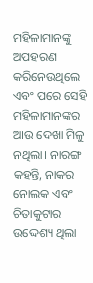ମହିଳାମାନଙ୍କୁ ଅପହରଣ କରିନେଉଥିଲେ ଏବଂ ପରେ ସେହି ମହିଳାମାନଙ୍କର ଆଉ ଦେଖା ମିଳୁ ନଥିଲା। ନାରଙ୍ଗ କହନ୍ତି, ନାକର ନୋଲକ ଏବଂ ଚିତାକୁଟାର ଉଦ୍ଦେଶ୍ୟ ଥିଲା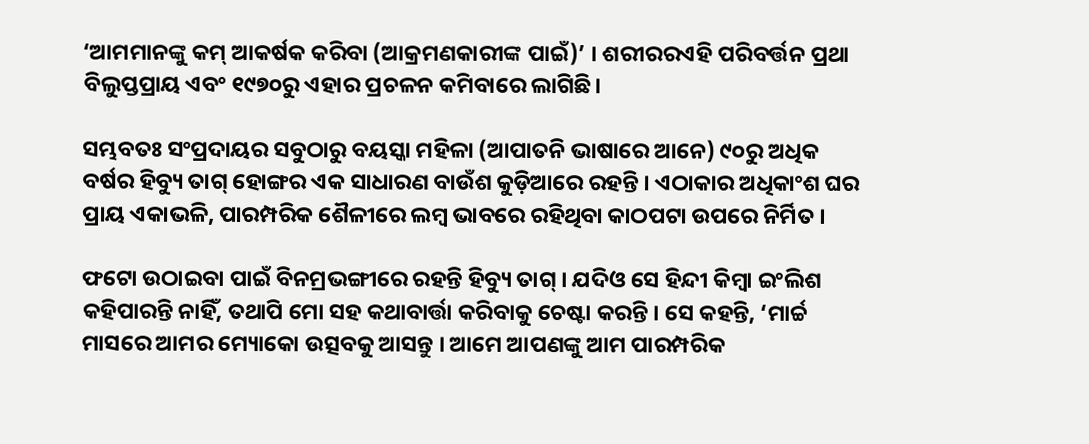‘ଆମମାନଙ୍କୁ କମ୍ ଆକର୍ଷକ କରିବା (ଆକ୍ରମଣକାରୀଙ୍କ ପାଇଁ)’ । ଶରୀରରଏହି ପରିବର୍ତ୍ତନ ପ୍ରଥା ବିଲୁପ୍ତପ୍ରାୟ ଏବଂ ୧୯୭୦ରୁ ଏହାର ପ୍ରଚଳନ କମିବାରେ ଲାଗିଛି।

ସମ୍ଭବତଃ ସଂପ୍ରଦାୟର ସବୁଠାରୁ ବୟସ୍କା ମହିଳା (ଆପାତନି ଭାଷାରେ ଆନେ) ୯୦ରୁ ଅଧିକ ବର୍ଷର ହିବ୍ୟୁ ତାଗ୍ ହୋଙ୍ଗର ଏକ ସାଧାରଣ ବାଉଁଶ କୁଡ଼ିଆରେ ରହନ୍ତି । ଏଠାକାର ଅଧିକାଂଶ ଘର ପ୍ରାୟ ଏକାଭଳି, ପାରମ୍ପରିକ ଶୈଳୀରେ ଲମ୍ବ ଭାବରେ ରହିଥିବା କାଠପଟା ଉପରେ ନିର୍ମିତ ।

ଫଟୋ ଉଠାଇବା ପାଇଁ ବିନମ୍ରଭଙ୍ଗୀରେ ରହନ୍ତି ହିବ୍ୟୁ ତାଗ୍ । ଯଦିଓ ସେ ହିନ୍ଦୀ କିମ୍ବା ଇଂଲିଶ କହିପାରନ୍ତି ନାହିଁ, ତଥାପି ମୋ ସହ କଥାବାର୍ତ୍ତା କରିବାକୁ ଚେଷ୍ଟା କରନ୍ତି । ସେ କହନ୍ତି, ‘ମାର୍ଚ୍ଚ ମାସରେ ଆମର ମ୍ୟୋକୋ ଉତ୍ସବକୁ ଆସନ୍ତୁ । ଆମେ ଆପଣଙ୍କୁ ଆମ ପାରମ୍ପରିକ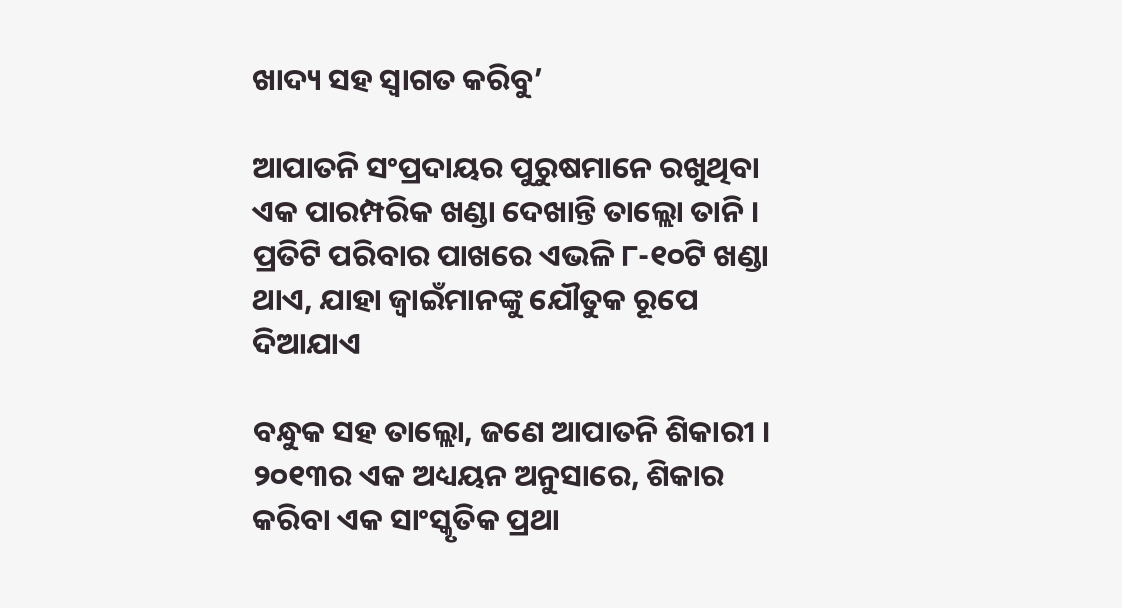ଖାଦ୍ୟ ସହ ସ୍ଵାଗତ କରିବୁ’

ଆପାତନି ସଂପ୍ରଦାୟର ପୁରୁଷମାନେ ରଖୁଥିବା ଏକ ପାରମ୍ପରିକ ଖଣ୍ଡା ଦେଖାନ୍ତି ତାଲ୍ଲୋ ତାନି । ପ୍ରତିଟି ପରିବାର ପାଖରେ ଏଭଳି ୮-୧୦ଟି ଖଣ୍ଡା ଥାଏ, ଯାହା ଜ୍ଵାଇଁମାନଙ୍କୁ ଯୌତୁକ ରୂପେ ଦିଆଯାଏ

ବନ୍ଧୁକ ସହ ତାଲ୍ଲୋ, ଜଣେ ଆପାତନି ଶିକାରୀ । ୨୦୧୩ର ଏକ ଅଧ୍ୟୟନ ଅନୁସାରେ, ଶିକାର କରିବା ଏକ ସାଂସ୍କୃତିକ ପ୍ରଥା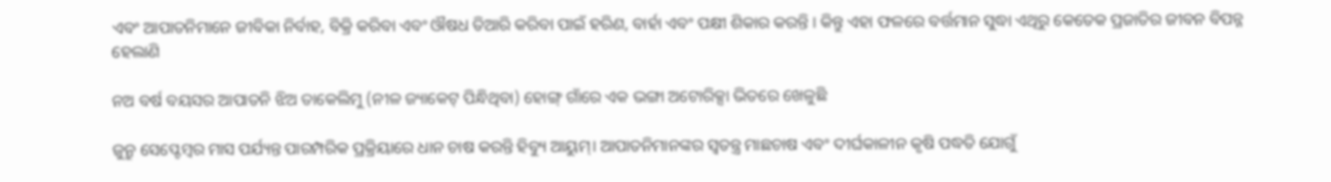ଏବଂ ଆପାତନିମାନେ ଜୀବିକା ନିର୍ବାହ, ବିକ୍ରି କରିବା ଏବଂ ଔଷଧ ତିଆରି କରିବା ପାଇଁ ହରିଣ, ବାର୍ହା ଏବଂ ପକ୍ଷୀ ଶିକାର କରନ୍ତି । କିନ୍ତୁ ଏହା ଫଳରେ ବର୍ତ୍ତମାନ ସୁଦ୍ଧା ଏଥିରୁ କେତେକ ପ୍ରଜାତିର ଜୀବନ ବିପନ୍ନ ହେଲାଣି

ନଅ ବର୍ଷ ବୟସର ଆପାତନି ଝିଅ ତାକେଲିମୁ (ନୀଳ ଜ୍ୟାକେଟ୍ ପିନ୍ଧିଥିବା) ହୋଙ୍ଗ୍ ଗାଁରେ ଏକ ଭଙ୍ଗା ଅଟୋରିକ୍ସା ଭିତରେ ଖେଳୁଛି

ଜୁନ୍ରୁ ସେପ୍ଟେମ୍ବର ମାସ ପର୍ଯ୍ୟନ୍ତ ପାରମ୍ପରିକ ପ୍ରକ୍ରିୟାରେ ଧାନ ଚାଷ କରନ୍ତି ହିବ୍ୟୁ ଆୟୁମ୍। ଆପାତନିମାନଙ୍କର ସ୍ଵତନ୍ତ୍ର ମାଛଚାଷ ଏବଂ ଦୀର୍ଘକାଳୀନ କୃଷି ପଦ୍ଧତି ଯୋଗୁଁ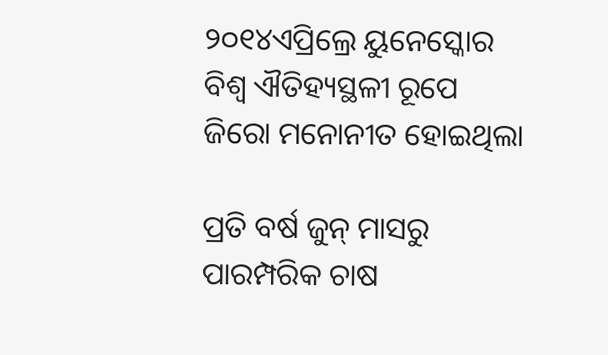୨୦୧୪ଏପ୍ରିଲ୍ରେ ୟୁନେସ୍କୋର ବିଶ୍ଵ ଐତିହ୍ୟସ୍ଥଳୀ ରୂପେ ଜିରୋ ମନୋନୀତ ହୋଇଥିଲା

ପ୍ରତି ବର୍ଷ ଜୁନ୍ ମାସରୁ ପାରମ୍ପରିକ ଚାଷ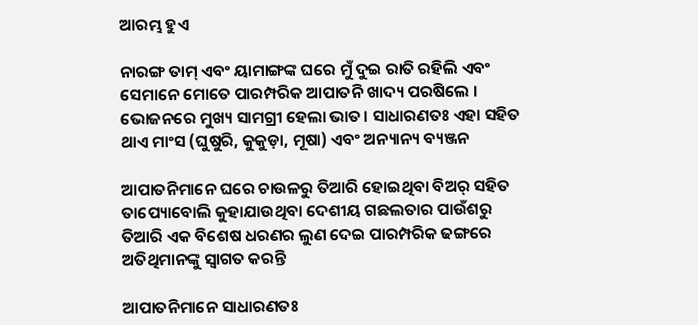ଆରମ୍ଭ ହୁଏ

ନାରଙ୍ଗ ତାମ୍ ଏବଂ ୟାମାଙ୍ଗଙ୍କ ଘରେ ମୁଁ ଦୁଇ ରାତି ରହିଲି ଏବଂ ସେମାନେ ମୋତେ ପାରମ୍ପରିକ ଆପାତନି ଖାଦ୍ୟ ପରଷିଲେ । ଭୋଜନରେ ମୁଖ୍ୟ ସାମଗ୍ରୀ ହେଲା ଭାତ। ସାଧାରଣତଃ ଏହା ସହିତ ଥାଏ ମାଂସ (ଘୁଷୁରି, କୁକୁଡ଼ା, ମୂଷା) ଏବଂ ଅନ୍ୟାନ୍ୟ ବ୍ୟଞ୍ଜନ

ଆପାତନିମାନେ ଘରେ ଚାଉଳରୁ ତିଆରି ହୋଇଥିବା ବିଅର୍ ସହିତ ତାପ୍ୟୋବୋଲି କୁହାଯାଉଥିବା ଦେଶୀୟ ଗଛଲତାର ପାଉଁଶରୁ ତିଆରି ଏକ ବିଶେଷ ଧରଣର ଲୁଣ ଦେଇ ପାରମ୍ପରିକ ଢଙ୍ଗରେ ଅତିଥିମାନଙ୍କୁ ସ୍ଵାଗତ କରନ୍ତି

ଆପାତନିମାନେ ସାଧାରଣତଃ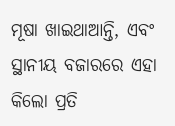ମୂଷା ଖାଇଥାଆନ୍ତି, ଏବଂ ସ୍ଥାନୀୟ ବଜାରରେ ଏହା କିଲୋ ପ୍ରତି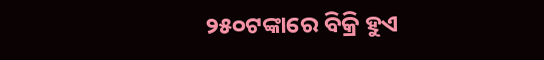୨୫୦ଟଙ୍କାରେ ବିକ୍ରି ହୁଏ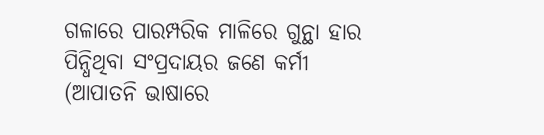ଗଳାରେ ପାରମ୍ପରିକ ମାଳିରେ ଗୁନ୍ଥା ହାର ପିନ୍ଧିଥିବା ସଂପ୍ରଦାୟର ଜଣେ କର୍ମୀ (ଆପାତନି ଭାଷାରେ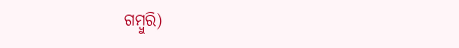ଗମ୍ବୁରି)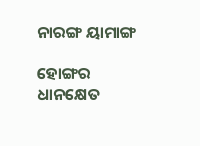ନାରଙ୍ଗ ୟାମାଙ୍ଗ

ହୋଙ୍ଗର ଧାନକ୍ଷେତ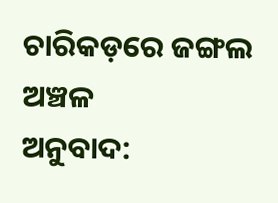ଚାରିକଡ଼ରେ ଜଙ୍ଗଲ ଅଞ୍ଚଳ
ଅନୁବାଦ: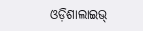ଓଡ଼ିଶାଲାଇଭ୍